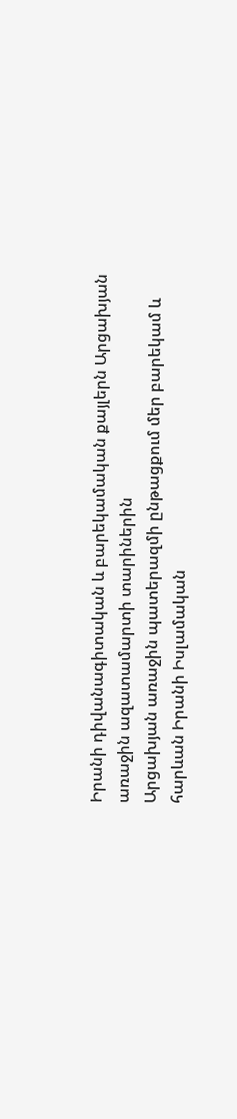Իրանի դիվանագիտական և բարեկամական քայլերն Արցախյան առաջին ազատամարտի տարիներին
Արցախյան առաջին պատերազմի ընթացքում մեր բարեկամ և հարևան Իրանի Իսլամական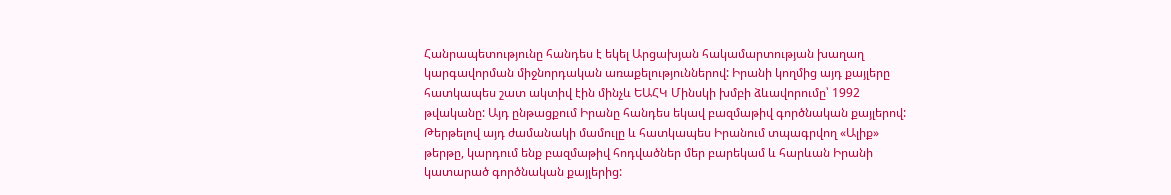Հանրապետությունը հանդես է եկել Արցախյան հակամարտության խաղաղ կարգավորման միջնորդական առաքելություններով: Իրանի կողմից այդ քայլերը հատկապես շատ ակտիվ էին մինչև ԵԱՀԿ Մինսկի խմբի ձևավորումը՝ 1992 թվականը: Այդ ընթացքում Իրանը հանդես եկավ բազմաթիվ գործնական քայլերով:
Թերթելով այդ ժամանակի մամուլը և հատկապես Իրանում տպագրվող «Ալիք» թերթը, կարդում ենք բազմաթիվ հոդվածներ մեր բարեկամ և հարևան Իրանի կատարած գործնական քայլերից: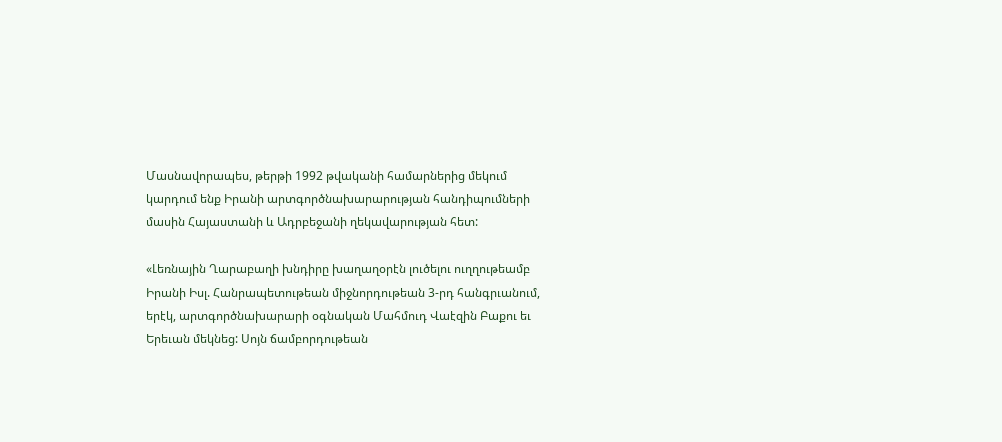Մասնավորապես, թերթի 1992 թվականի համարներից մեկում կարդում ենք Իրանի արտգործնախարարության հանդիպումների մասին Հայաստանի և Ադրբեջանի ղեկավարության հետ:

«Լեռնային Ղարաբաղի խնդիրը խաղաղօրէն լուծելու ուղղութեամբ Իրանի Իսլ. Հանրապետութեան միջնորդութեան 3-րդ հանգրւանում, երէկ, արտգործնախարարի օգնական Մահմուդ Վաէզին Բաքու եւ Երեւան մեկնեց: Սոյն ճամբորդութեան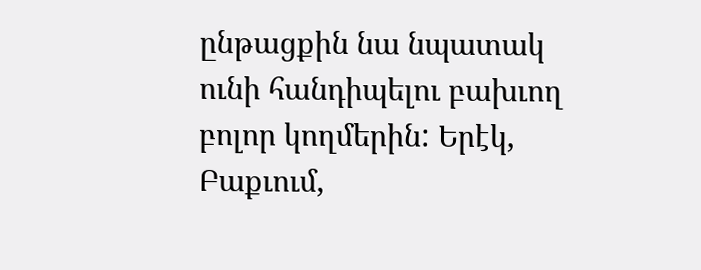ընթացքին նա նպատակ ունի հանդիպելու բախւող բոլոր կողմերին: Երէկ, Բաքւում,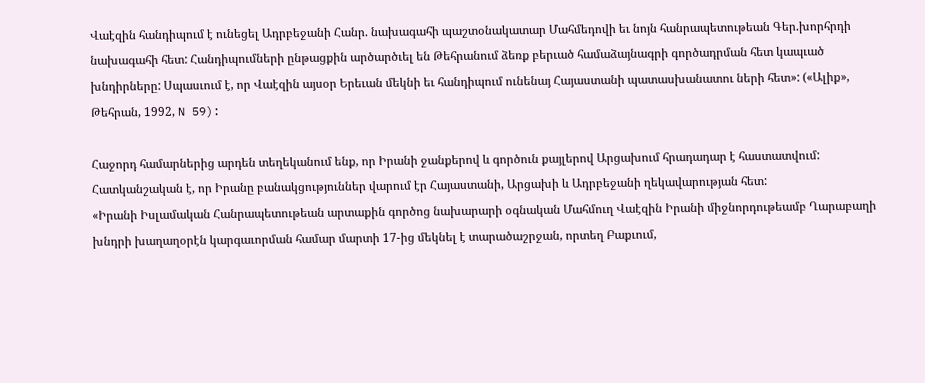Վաէզին հանդիպում է ունեցել Ադրբեջանի Հանր. նախագահի պաշտօնակատար Մահմեդովի եւ նոյն հանրապետութեան Գեր.խորհրդի նախագահի հետ: Հանդիպումների ընթացքին արծարծւել են Թեհրանում ձեռք բերւած համաձայնագրի գործադրման հետ կապւած խնդիրները: Սպասւում է, որ Վաէզին այսօր Երեւան մեկնի եւ հանդիպում ունենայ Հայաստանի պատասխանատու ների հետ»: («Ալիք», Թեհրան, 1992, N 59):

Հաջորդ համարներից արդեն տեղեկանում ենք, որ Իրանի ջանքերով և գործուն քայլերով Արցախում հրադադար է հաստատվում: Հատկանշական է, որ Իրանը բանակցություններ վարում էր Հայաստանի, Արցախի և Ադրբեջանի ղեկավարության հետ:
«Իրանի Իսլամական Հանրապետութեան արտաքին գործոց նախարարի օգնական Մահմուղ Վաէզին Իրանի միջնորդութեամբ Ղարաբաղի խնդրի խաղաղօրէն կարգաւորման համար մարտի 17-ից մեկնել է տարածաշրջան, որտեղ Բաքւում,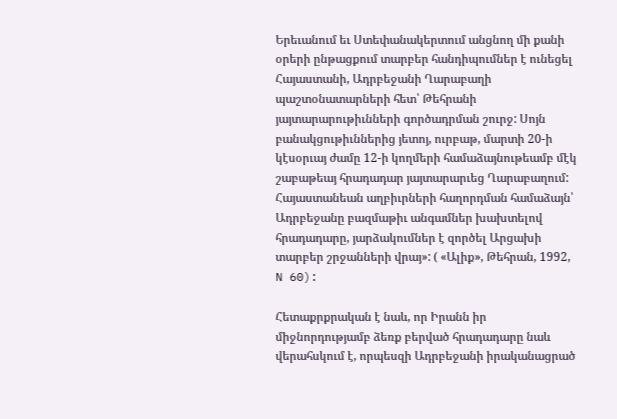Երեւանում եւ Ստեփանակերտում անցնող մի քանի օրերի ընթացքում տարբեր հանդիպումներ է ունեցել Հայաստանի, Ադրբեջանի Ղարաբաղի պաշտօնատարների հետ՝ Թեհրանի յայտարարութիւնների գործադրման շուրջ: Սոյն բանակցութիւններից յետոյ, ուրբաթ, մարտի 20-ի կէսօրւայ ժամը 12-ի կողմերի համաձայնութեամբ մէկ շաբաթեայ հրադադար յայտարարւեց Ղարաբաղում: Հայաստանեան աղբիւրների հաղորդման համաձայն՝ Ադրբեջանը բազմաթիւ անգամներ խախտելով հրադադարը, յարձակումներ է զործել Արցախի տարբեր շրջանների վրայ»: ( «Ալիք», Թեհրան, 1992, N 60):

Հետաքրքրական է նաև, որ Իրանն իր միջնորդությամբ ձեռք բերված հրադադարը նաև վերահսկում է, որպեսզի Ադրբեջանի իրականացրած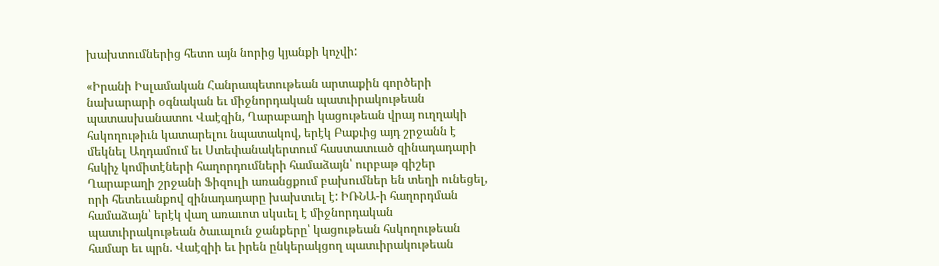խախտումներից հետո այն նորից կյանքի կոչվի:

«Իրանի Իսլամական Հանրապետութեան արտաքին գործերի նախարարի օգնական եւ միջնորդական պատւիրակութեան պատասխանատու Վաէզին, Ղարաբաղի կացութեան վրայ ուղղակի հսկողութիւն կատարելու նպատակով, երէկ Բաքւից այդ շրջանն է մեկնել Աղդամում եւ Ստեփանակերտում հաստատւած զինադադարի հսկիչ կոմիտէների հաղորդումների համաձայն՝ ուրբաթ գիշեր Ղարաբաղի շրջանի Ֆիզուլի առանցքում բախումներ են տեղի ունեցել, որի հետեւանքով զինադադարը խախտւել է: ԻՌՆԱ-ի հաղորդման համաձայն՝ երէկ վաղ առաւոտ սկսւել է միջնորդական պատւիրակութեան ծաւալուն ջանքերը՝ կացութեան հսկողութեան համար եւ պրն. Վաէզիի եւ իրեն ընկերակցող պատւիրակութեան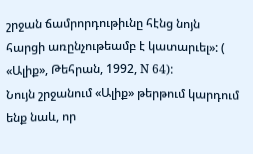շրջան ճամրորդութիւնը հէնց նոյն հարցի առընչութեամբ է կատարւել»: ( «Ալիք», Թեհրան, 1992, N 64):
Նույն շրջանում «Ալիք» թերթում կարդում ենք նաև, որ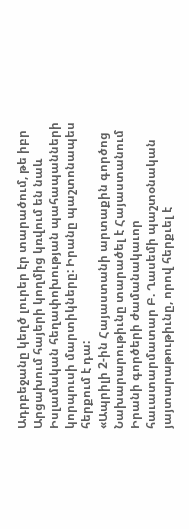Ադրբեջանը կեղծ լուրեր էր տարածում, թե իբր Արցախում հայերի կողմից կռվում են նաև Իսլամական հեղափոխության պահապանների կորպուսի մարտիկները: Իրանը պաշտոնապես հերքում է դա:
«Ապրիլի 2-ին Հայաստանի արտաքին գործոց Նախարարութիւնը տարածել է Հայաստանում Իրանի գործերի ժամանակաւոր հաւատարմատար Բ. Ղասեմի պաշտօնական յայտարաթութիւնը, որով հերքւել է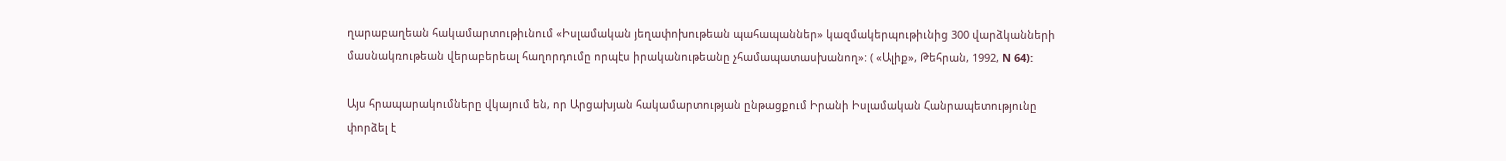ղարաբաղեան հակամարտութիւնում «Իսլամական յեղափոխութեան պահապաններ» կազմակերպութիւնից 300 վարձկանների մասնակռութեան վերաբերեալ հաղորդումը որպէս իրականութեանը չհամապատասխանող»: ( «Ալիք», Թեհրան, 1992, N 64):

Այս հրապարակումները վկայում են, որ Արցախյան հակամարտության ընթացքում Իրանի Իսլամական Հանրապետությունը փորձել է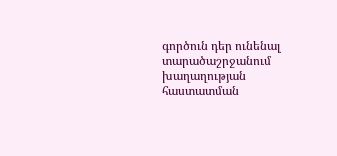գործուն դեր ունենալ տարածաշրջանում խաղաղության հաստատման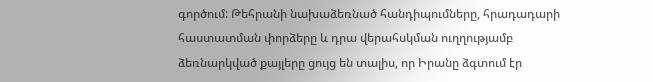գործում: Թեհրանի նախաձեռնած հանդիպումները, հրադադարի հաստատման փորձերը և դրա վերահսկման ուղղությամբ ձեռնարկված քայլերը ցույց են տալիս, որ Իրանը ձգտում էր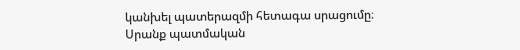կանխել պատերազմի հետագա սրացումը։ Սրանք պատմական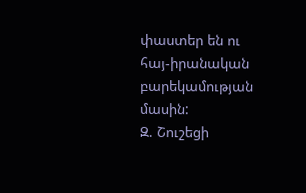փաստեր են ու հայ-իրանական բարեկամության մասին:
Զ. Շուշեցի